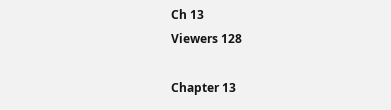Ch 13
Viewers 128

Chapter 13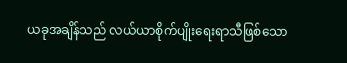ယခုအချိန်သည် လယ်ယာစိုက်ပျိုးရေးရာသီဖြစ်သော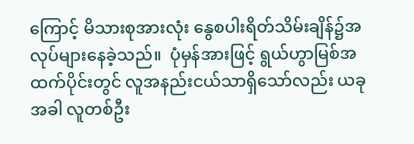ကြောင့် မိသားစုအားလုံး နွေစပါးရိတ်သိမ်းချိန်၌အလုပ်များနေခဲ့သည်။  ပုံမှန်အားဖြင့် ရွယ်ဟွာမြစ်အထက်ပိုင်းတွင် လူအနည်းငယ်သာရှိသော်လည်း ယခုအခါ လူတစ်ဦး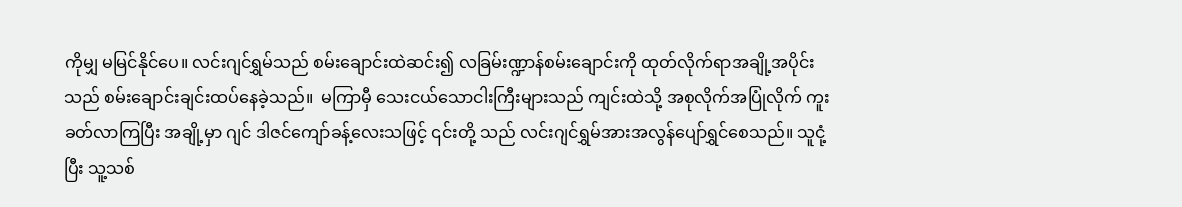ကိုမျှ မမြင်နိုင်ပေ။ လင်းဂျင်ရွှမ်သည် စမ်းချောင်းထဲဆင်း၍ လခြမ်းဏ္ဍာန်စမ်းချောင်းကို ထုတ်လိုက်ရာအချို့အပိုင်းသည် စမ်းချောင်းချင်းထပ်နေခဲ့သည်။  မကြာမှီ သေးငယ်သောငါးကြီးများသည် ကျင်းထဲသို့ အစုလိုက်အပြုံလိုက် ကူးခတ်လာကြပြီး အချို့မှာ ဂျင် ဒါဇင်‌ကျော်ခန့်လေးသဖြင့် ၎င်းတို့ သည် လင်းဂျင်ရွှမ်အားအလွန်ပျော်ရွှင်စေသည်။ သူငုံ့ ပြီး သူ့သစ်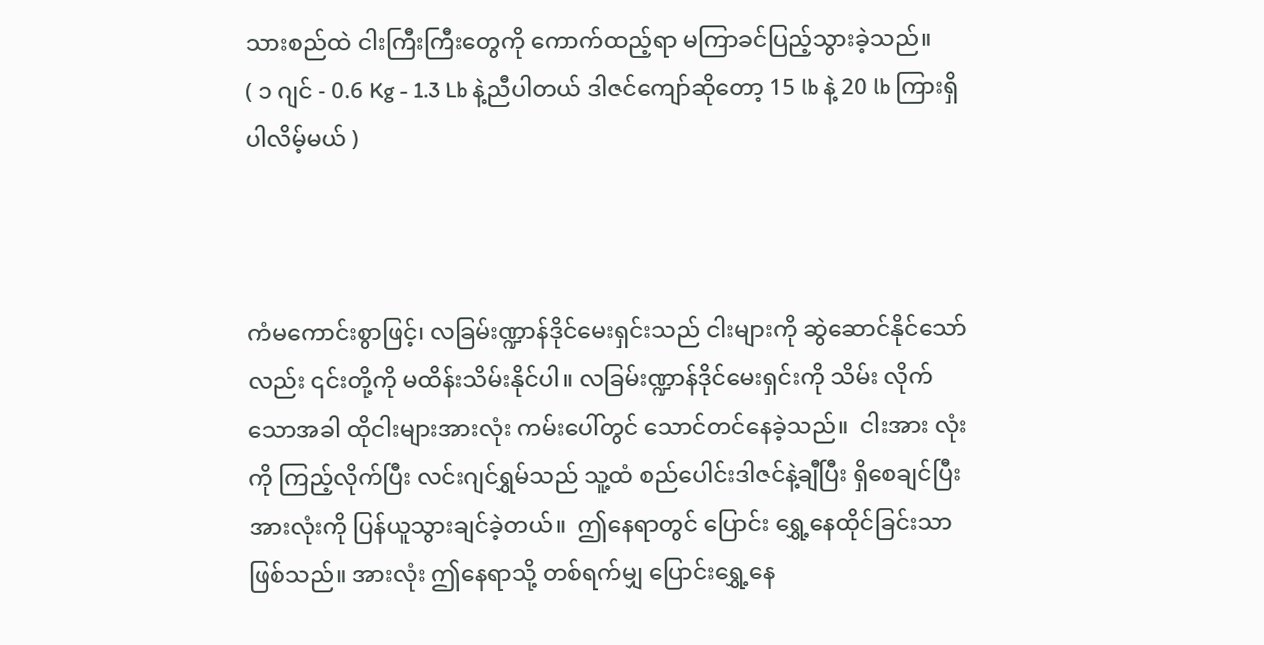သားစည်ထဲ ငါးကြီးကြီးတွေကို ကောက်ထည့်ရာ မကြာခင်ပြည့်သွားခဲ့သည်။
( ၁ ဂျင် - 0.6 Kg - 1.3 Lb နဲ့ညီပါတယ် ဒါဇင်ကျော်ဆိုတော့ 15 lb နဲ့ 20 lb ကြားရှိပါလိမ့်မယ် )



ကံမကောင်းစွာဖြင့်၊ လခြမ်းဏ္ဍာန်ဒိုင်မေးရှင်းသည် ငါးများကို ဆွဲဆောင်နိုင်သော်လည်း ၎င်းတို့ကို မထိန်းသိမ်းနိုင်ပါ။ လခြမ်းဏ္ဍာန်ဒိုင်မေးရှင်းကို သိမ်း လိုက်သောအခါ ထိုငါးများအားလုံး ကမ်းပေါ်တွင် သောင်တင်နေခဲ့သည်။  ငါးအား လုံးကို ကြည့်လိုက်ပြီး လင်းဂျင်ရွှမ်သည် သူ့ထံ စည်ပေါင်းဒါဇင်နဲ့ချီပြီး ရှိစေချင်ပြီး အားလုံးကို ပြန်ယူသွားချင်ခဲ့တယ်။  ဤနေရာတွင် ပြောင်း ရွှေ့နေထိုင်ခြင်းသာဖြစ်သည်။ အားလုံး ဤနေရာသို့ တစ်ရက်မျှ ပြောင်းရွှေ့နေ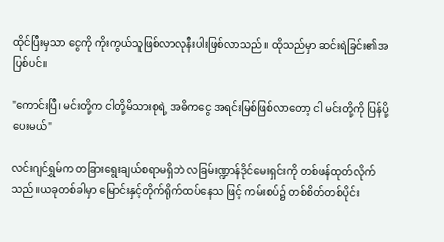ထိုင်ပြီးမှသာ ငွေကို ကိုးကွယ်သူဖြစ်လာလုနီးပါးဖြစ်လာသည်။ ထိုသည်မှာ ဆင်းရဲခြင်း၏အပြစ်ပင်။

"ကောင်းပြီ၊ မင်းတို့က ငါတို့မိသားစုရဲ့ အဓိကငွေ အရင်းမြစ်ဖြစ်လာတော့ ငါ မင်းတို့ကို ပြန်ပို့ပေးမယ်"

လင်းဂျင်ရွှမ်က တခြားရွေးချယ်စရာမရှိဘဲ လခြမ်းဏ္ဍာန်ဒိုင်မေးရှင်းကို တစ်ဖန်ထုတ်လိုက်သည်။ယခုတစ်ခါမှာ မြောင်းနှင့်တိုက်ရိုက်ထပ်နေသ ဖြင့် ကမ်းစပ်‌၌ တစ်စိတ်တစ်ပိုင်း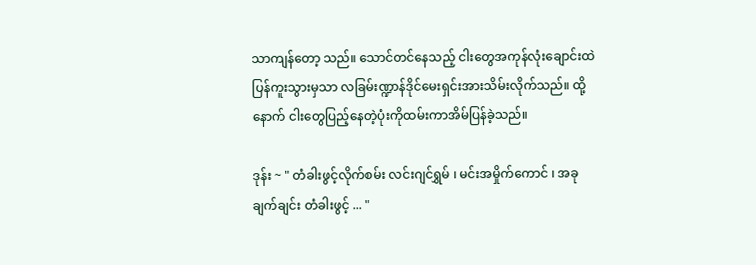သာကျန်တော့ သည်။ သောင်တင်နေသည့် ငါးတွေအကုန်လုံးချောင်းထဲပြန်ကူးသွားမှသာ လခြမ်းဏ္ဍာန်ဒိုင်မေးရှင်းအားသိမ်းလိုက်သည်။ ထို့နောက် ငါးတွေပြည့်နေတဲ့ပုံးကိုထမ်းကာအိမ်ပြန်ခဲ့သည်။

ဒုန်း ~ " တံခါးဖွင့်လိုက်စမ်း လင်းဂျင်ရွှမ် ၊ မင်းအမှိုက်ကောင် ၊ အခုချက်ချင်း တံခါးဖွင့် ... "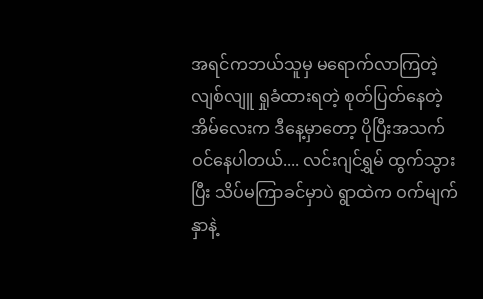အရင်ကဘယ်သူမှ မရောက်လာကြတဲ့ လျစ်လျူ ရှုခံထားရတဲ့ စုတ်ပြတ်နေတဲ့အိမ်လေးက ဒီနေ့မှာတော့ ပိုပြီးအသက်ဝင်နေပါတယ်.... လင်းဂျင်ရွှမ် ထွက်သွားပြီး သိပ်မကြာခင်မှာပဲ ရွာထဲက ဝက်မျက်နှာနဲ့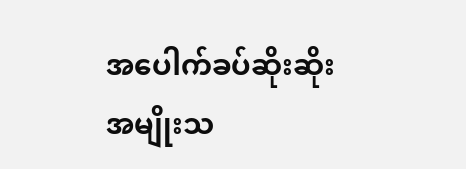အ‌ပေါက်ခပ်ဆိုးဆိုးအမျိုးသ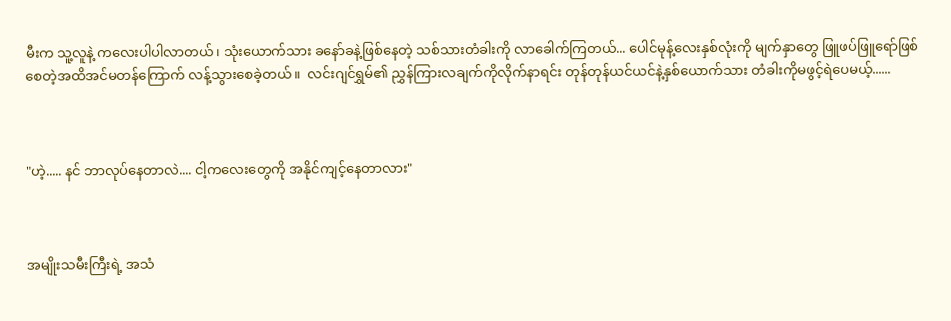မီးက သူ့လူနဲ့ ကလေးပါပါလာတယ်၊ သုံးယောက်သား ခနော်ခနဲ့ဖြစ်‌နေတဲ့ သစ်သားတံခါးကို လာခေါက်ကြတယ်... ပေါင်မုန့်‌လေးနှစ်လုံးကို မျက်နှာတွေ ဖြူဖပ်ဖြူရော်ဖြစ်စေတဲ့အထိအင်မတန်ကြောက် လန့်သွား‌စေခဲ့တယ်။  လင်းဂျင်ရွှမ်၏ ညွှန်ကြားလချက်ကိုလိုက်နာရင်း တုန်တုန်ယင်ယင်နဲ့နှစ်ယောက်သား တံခါးကိုမဖွင့်ရဲပေမယ့်......



"ဟဲ့..... နင် ဘာလုပ်နေတာလဲ.... ငါ့ကလေးတွေကို အနိုင်ကျင့်နေတာလား"



အမျိုးသမီးကြီးရဲ့ အသံ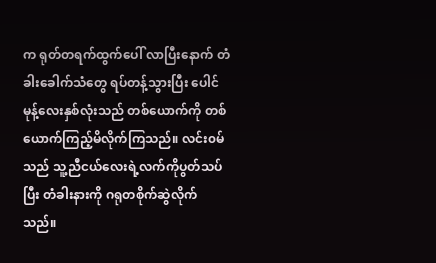က ရုတ်တရက်ထွက်ပေါ် လာပြီးနောက် တံခါးခေါက်သံတွေ ရပ်တန့်သွားပြီး ပေါင်မုန့်လေးနှစ်လုံးသည် တစ်ယောက်ကို တစ်ယောက်ကြည့်မိလိုက်ကြသည်။ လင်း၀မ်သည် သူ့ညီငယ်လေးရဲ့လက်ကိုပွတ်သပ်ပြီး တံခါးနားကို ဂရုတစိုက်ဆွဲလိုက်သည်။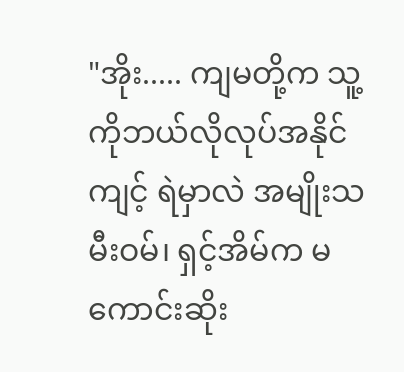"အိုး..... ကျမတို့က သူ့ကိုဘယ်လိုလုပ်အနိုင်ကျင့် ရဲမှာလဲ အမျိုးသမီးဝမ်၊ ရှင့်အိမ်က မကောင်းဆိုး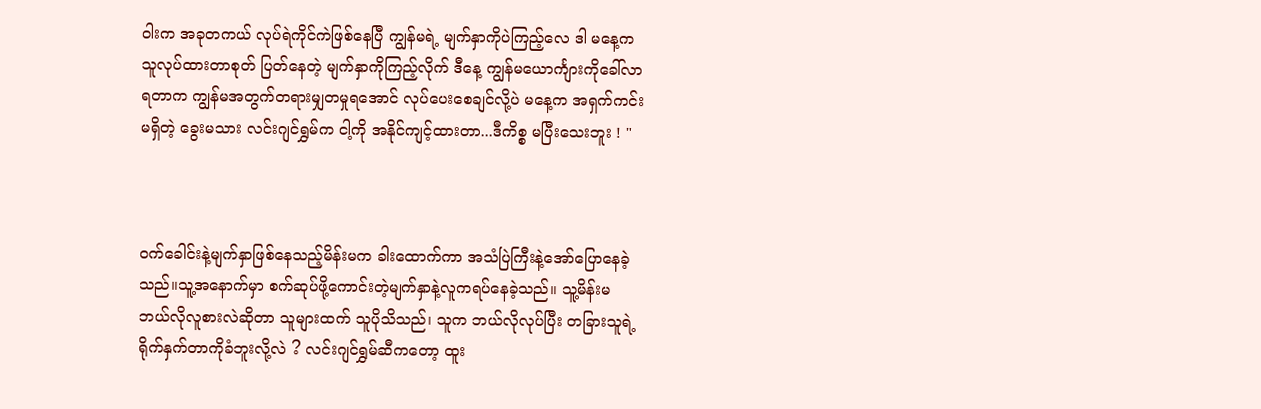ဝါးက အခုတကယ် လုပ်ရဲကိုင်ကဲဖြစ်နေပြီ ကျွန်မရဲ့ မျက်နှာကိုပဲကြည့်လေ ဒါ မနေ့က သူလုပ်ထားတာစုတ် ပြတ်နေတဲ့ မျက်နှာကိုကြည့်လိုက် ဒီနေ့ ကျွန်မယောင်္ကျားကိုခေါ်လာရတာက ကျွန်မအတွက်တရားမျှတမှုရအောင် လုပ်ပေးစေချင်လို့ပဲ မနေ့က အရှက်ကင်းမရှိတဲ့ ခွေးမသား လင်းဂျင်ရွှမ်က ငါ့ကို အနိုင်ကျင့်ထားတာ...ဒီကိစ္စ မပြီးသေးဘူး ! "



၀က်ခေါင်းနဲ့မျက်နှာဖြစ်‌နေသည့်မိန်းမက ခါးထောက်ကာ အသံပြဲကြီးနဲ့အော်ပြောနေခဲ့သည်။သူ့အနောက်မှာ စက်ဆုပ်ဖို့ကောင်းတဲ့မျက်နှာနဲ့လူကရပ်နေခဲ့သည်။ သူ့မိန်းမ ဘယ်လိုလူစားလဲဆိုတာ သူများထက် သူပိုသိသည်၊ သူက ဘယ်လိုလုပ်ပြီး တခြားသူရဲ့ ရိုက်နှက်တာကိုခံဘူးလို့လဲ ? လင်းဂျင်ရွှမ်ဆီကတော့ ထူး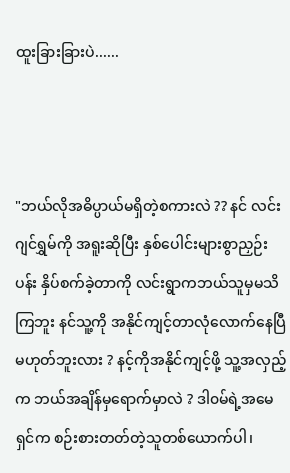ထူးခြားခြားပဲ......



"ဘယ်လို‌အဓိပ္ပာယ်မရှိတဲ့စကားလဲ ?? နင် လင်းဂျင်ရွှမ်ကို အရူးဆိုပြီး နှစ်ပေါင်းများစွာညှဉ်းပန်း နှိပ်စက်ခဲ့တာကို လင်းရွာကဘယ်သူမှမသိကြဘူး နင်သူ့ကို အနိုင်ကျင့်တာလုံလောက်နေပြီ မဟုတ်ဘူးလား ? နင့်ကိုအနိုင်ကျင့်ဖို့ သူ့အလှည့်က ဘယ်အချိန်မှရောက်မှာလဲ ? ဒါ၀မ်ရဲ့အမေ ရှင်က စဉ်းစားတတ်တဲ့သူတစ်ယောက်ပါ၊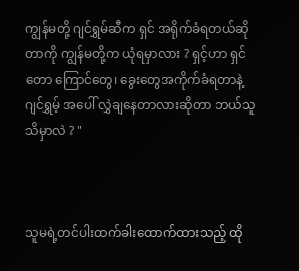ကျွန်မတို့ ဂျင်ရွှမ်ဆီက ရှင် အရိုက်ခံရတယ်ဆိုတာကို ကျွန်မတို့က ယုံ‌ရမှာလား ? ရှင့်ဟာ ရှင် တော ကြောင်တွေ၊ ခွေးတွေအကိုက်ခံရတာနဲ့ ဂျင်ရွှမ့် အ‌ပေါ် လွှဲချနေတာလားဆိုတာ ဘယ်သူသိမှာလဲ ? "



သူမရဲ့တင်ပါးထက်ခါးထောက်ထားသည့် ထို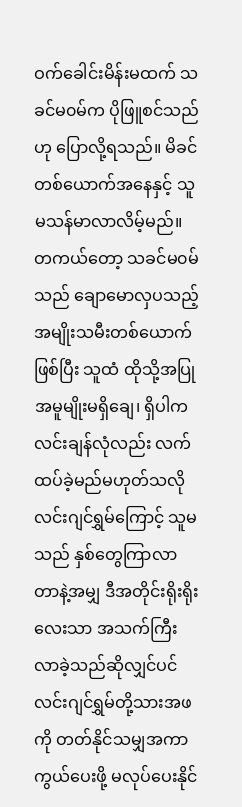ဝက်ခေါင်းမိန်းမထက် သခင်မ၀မ်က ပိုဖြူစင်သည်ဟု ပြောလို့ရသည်။ မိခင်တစ်ယောက်အနေနှင့် သူမသန်မာလာလိမ့်မည်။ တကယ်တော့ သခင်မ၀မ်သည် ချောမောလှပသည့်အမျိုးသမီးတစ်ယောက်ဖြစ်ပြီး သူထံ ထိုသို့အပြုအမူမျိုးမရှိချေ၊ ရှိပါက လင်းချန်လုံလည်း လက်ထပ်ခဲ့မည်မဟုတ်သလို လင်းဂျင်ရွှမ်ကြောင့် သူမသည် နှစ်တွေကြာလာတာနဲ့အမျှ ဒီအတိုင်းရိုးရိုးလေးသာ အသက်ကြီးလာခဲ့သည်ဆိုလျှင်ပင် လင်းဂျင်ရွှမ်တို့သားအဖကို တတ်နိုင်သမျှအကာကွယ်ပေးဖို့ မလုပ်‌ပေးနိုင်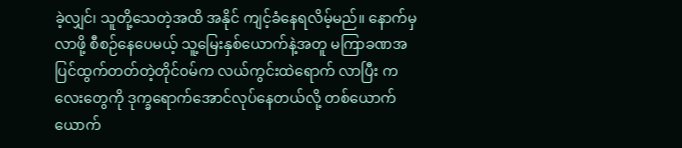ခဲ့လျှင်၊ သူတို့သေတဲ့အထိ အနိုင် ကျင့်ခံနေရလိမ့်မည်။ နောက်မှလာဖို့ စီစဉ်နေပေမယ့် သူ့မြေးနှစ်ယောက်နဲ့အတူ မကြာခဏအပြင်ထွက်တတ်တဲ့တိုင်၀မ်က လယ်ကွင်းထဲရောက် လာပြီး ကလေးတွေကို ဒုက္ခရောက်အောင်လုပ်နေတယ်လို့ တစ်ယောက်ယောက်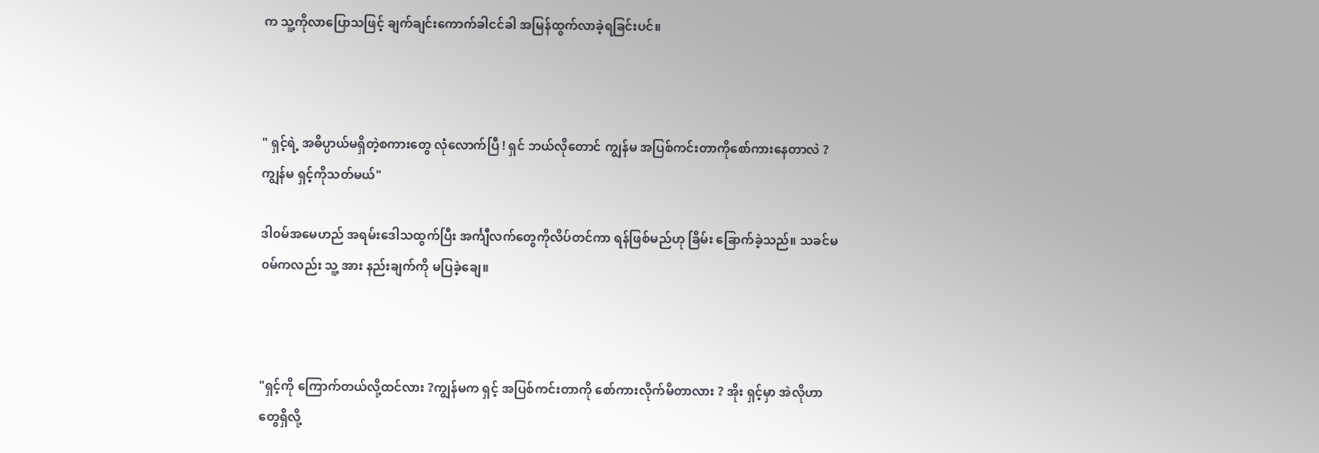က သူ့ကိုလာပြောသဖြင့် ချက်ချင်းကောက်ခါငင်ခါ အမြန်ထွက်လာခဲ့ရခြင်းပင်။



" ရှင့်ရဲ့ အဓိပ္ပာယ်မရှိတဲ့စကားတွေ လုံလောက်ပြီ ! ရှင် ဘယ်လိုတောင် ကျွန်မ အပြစ်ကင်းတာကိုစော်ကားနေတာလဲ ? ကျွန်မ ရှင့်ကိုသတ်မယ်"

ဒါ၀မ်အမေဟည် အရမ်းဒေါသထွက်ပြီး အင်္ကျီလက်တွေကိုလိပ်တင်ကာ ရန်ဖြစ်မည်ဟု ခြိမ်း ခြောက်ခဲ့သည်။ သခင်မ၀မ်ကလည်း သူ့ အား နည်းချက်ကို မပြခဲ့ချေ။



"ရှင့်ကို ကြောက်တယ်လို့ထင်လား ?ကျွန်မက ရှင့် အပြစ်ကင်းတာကို စော်ကားလိုက်မိတာလား ? အိုး ရှင့်မှာ အဲလိုဟာတွေရှိလို့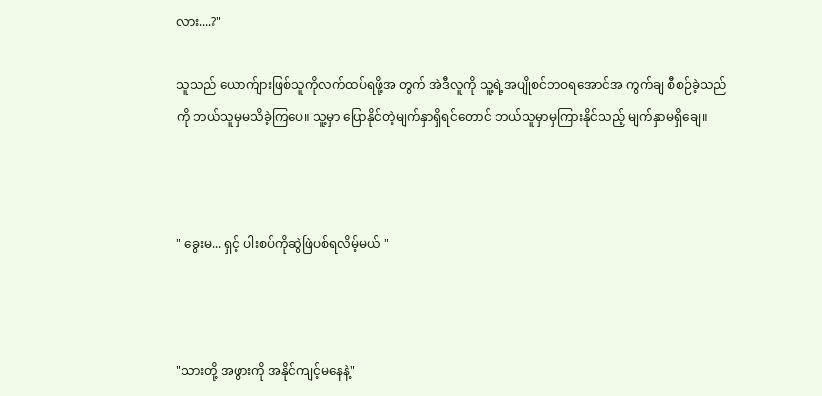လား....?"

သူသည် ယောက်ျားဖြစ်သူကိုလက်ထပ်ရဖို့အ တွက် အဲဒီလူကို သူ့ရဲ့အပျိုစင်ဘဝရအောင်အ ကွက်ချ စီစဉ်ခဲ့သည်ကို ဘယ်သူမှမသိခဲ့ကြပေ။ သူ့မှာ ပြောနိုင်တဲ့မျက်နှာရှိရင်တောင် ဘယ်သူမှာမှကြားနိုင်သည့် မျက်နှာမရှိ‌ချေ။



" ခွေးမ... ရှင့် ပါးစပ်ကိုဆွဲဖြဲပစ်ရလိမ့်မယ် "



"သားတို့ အဖွားကို အနိုင်ကျင့်မနေနဲ့"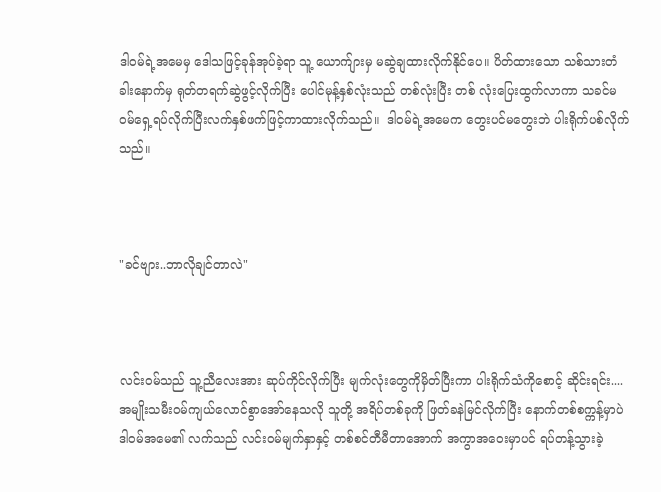ဒါ၀မ်ရဲ့အမေမှ ဒေါသဖြင့်ခုန်အုပ်ခဲ့‌ရာ သူ့ ယောက်ျားမှ မဆွဲချထားလိုက်နိုင်ပေ။ ပိတ်ထားသော သစ်သားတံခါးနောက်မှ ရုတ်တရက်ဆွဲဖွင့်လိုက်ပြီး ပေါင်မုန့်နှစ်လုံးသည် တစ်လုံးပြီး တစ် လုံးပြေးထွက်လာကာ သခင်မ၀မ်ရှေ့ရပ်လိုက်ပြီးလက်နှစ်ဖက်ဖြင့်ကာထားလိုက်သည်။  ဒါဝမ်ရဲ့အမေက တွေးပင်မတွေးဘဲ ပါးရိုက်ပစ်လိုက်သည်။



"ခင်ဗျား..ဘာလိုချင်တာလဲ"



လင်း၀မ်သည် သူ့ညီလေးအား ဆုပ်ကိုင်လိုက်ပြီး မျက်လုံးတွေကိုမှိတ်ပြီးကာ ပါးရိုက်သံကိုစောင့် ဆိုင်းရင်း....အမျိုးသမီးဝမ်ကျယ်လောင်စွာအော်နေသလို သူတို့ အရိပ်တစ်ခုကို ဖြတ်ခနဲမြင်လိုက်ပြီး နောက်တစ်စက္ကန့်မှာပဲ ဒါ၀မ်အ‌မေ၏ လက်သည် လင်း၀မ်မျက်နှာနှင့် တစ်စင်တီမီတာအောက် အကွာအဝေးမှာပင် ရပ်တန့်သွားခဲ့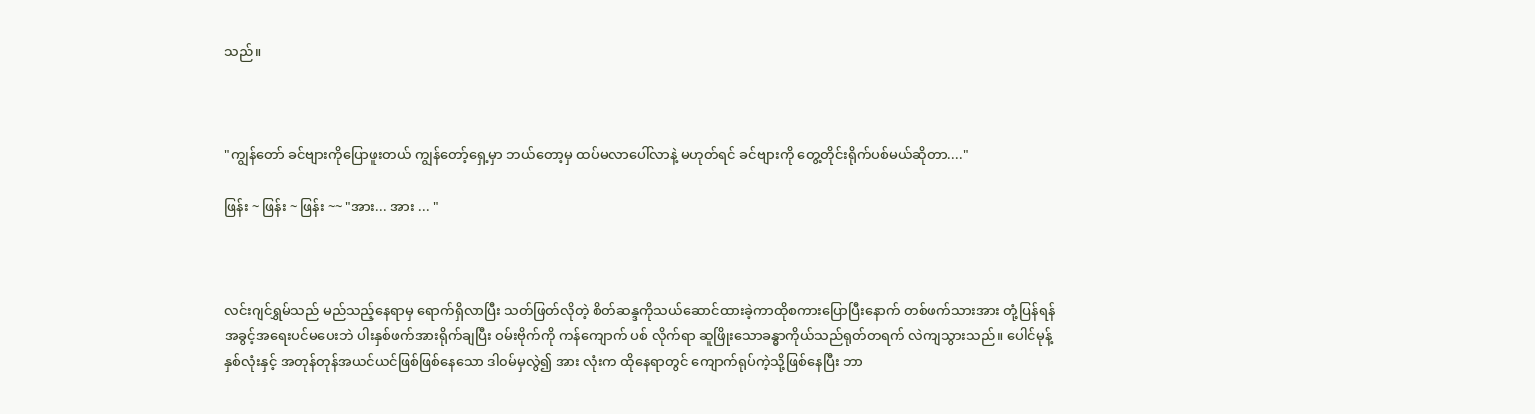သည်။



"ကျွန်တော် ခင်ဗျားကိုပြောဖူးတယ် ကျွန်တော့်ရှေ့မှာ ဘယ်တော့မှ ထပ်မလာပေါ်လာနဲ့ မဟုတ်ရင် ခင်ဗျားကို တွေ့တိုင်းရိုက်ပစ်မယ်ဆိုတာ...."

ဖြန်း ~ ဖြန်း ~ ဖြန်း ~~ "အား... အား ... "



လင်းဂျင်ရွှမ်သည် မည်သည့်နေရာမှ ရောက်ရှိလာပြီး သတ်ဖြတ်လိုတဲ့ စိတ်ဆန္ဒကိုသယ်ဆောင်ထားခဲ့ကာထိုစကားပြောပြီးနောက် တစ်ဖက်သားအား တုံ့ပြန်ရန် အခွင့်အရေးပင်မပေးဘဲ ပါးနှစ်ဖက်အားရိုက်ချပြီး ဝမ်းဗိုက်ကို ကန်ကျောက် ပစ် လိုက်ရာ ဆူဖြိုးသောခန္ဓာကိုယ်သည်ရုတ်တရက် လဲကျသွားသည်။ ပေါင်မုန့်နှစ်လုံးနှင့် အတုန်တုန်အယင်ယင်ဖြစ်‌‌ဖြစ်နေသော ဒါ၀မ်မှလွဲ၍ အား လုံးက ထိုနေရာတွင် ကျောက်ရုပ်ကဲ့သို့ဖြစ်‌နေပြီး ဘာ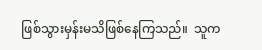ဖြစ်သွားမှန်းမသိဖြစ်နေကြသည်။  သူက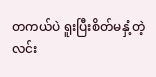တကယ်ပဲ ရူးပြီးစိတ်မနှံ့တဲ့လင်း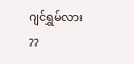ဂျင်ရွှမ်လား ??